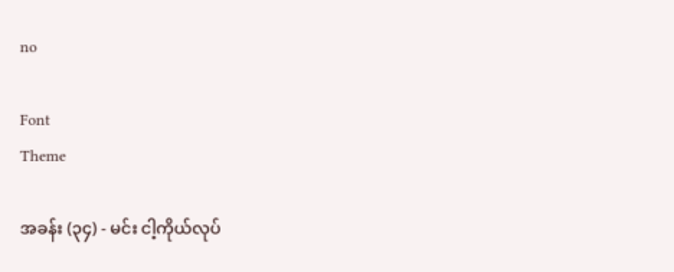no

Font
Theme

အခန်း (၃၄) - မင်း ငါ့ကိုယ်လုပ်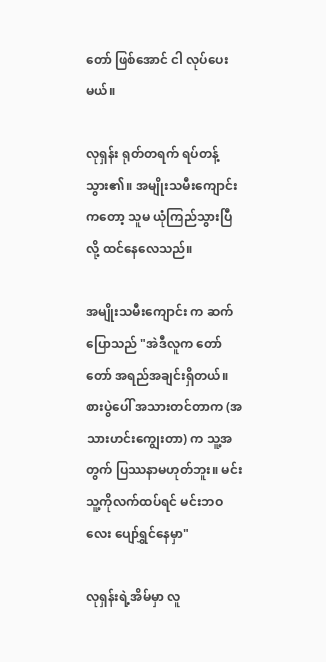တော် ဖြစ်အောင် ငါ လုပ်ပေးမယ်။

လုရှန်း ရုတ်တရက် ရပ်တန့်သွား၏။ အမျိုးသမီးကျောင်း ကတော့ သူမ ယုံကြည်သွားပြီလို့ ထင်နေလေသည်။

အမျိုးသမီးကျောင်း က ဆက်ပြောသည် "အဲဒီလူက တော်တော် အရည်အချင်းရှိတယ်။ စားပွဲပေါ် အသားတင်တာက (အသားဟင်းကျွေးတာ) က သူ့အတွက် ပြဿနာမဟုတ်ဘူး။ မင်း သူ့ကိုလက်ထပ်ရင် မင်းဘဝလေး ပျော်ရွှင်နေမှာ"

လုရှန်းရဲ့အိမ်မှာ လူ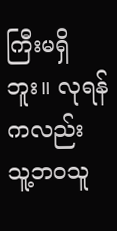ကြီးမရှိဘူး။ လုရန်ကလည်း သူ့ဘဝသူ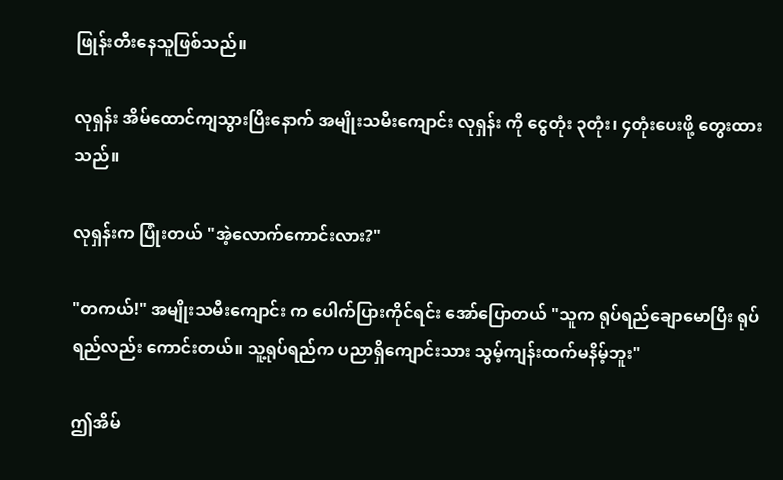ဖြုန်းတီးနေသူဖြစ်သည်။

လုရှန်း အိမ်ထောင်ကျသွားပြီးနောက် အမျိုးသမီးကျောင်း လုရှန်း ကို ငွေတုံး ၃တုံး၊ ၄တုံးပေးဖို့ တွေးထားသည်။

လုရှန်းက ပြုံးတယ် "အဲ့လောက်ကောင်းလား?"

"တကယ်!" အမျိုးသမီးကျောင်း က ပေါက်ပြားကိုင်ရင်း အော်ပြောတယ် "သူက ရုပ်ရည်ချောမောပြီး ရုပ်ရည်လည်း ကောင်းတယ်။ သူ့ရုပ်ရည်က ပညာရှိကျောင်းသား သွမ့်ကျန်းထက်မနိမ့်ဘူး"

ဤအိမ်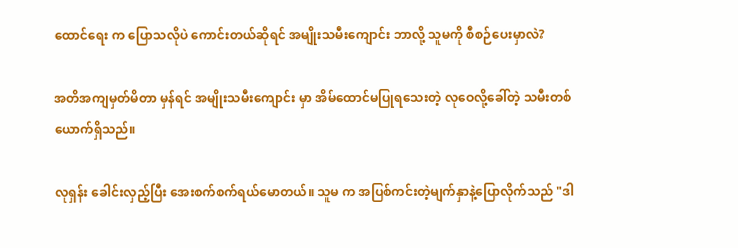ထောင်ရေး က ပြောသလိုပဲ ကောင်းတယ်ဆိုရင် အမျိုးသမီးကျောင်း ဘာလို့ သူမကို စီစဉ်ပေးမှာလဲ?

အတိအကျမှတ်မိတာ မှန်ရင် အမျိုးသမီးကျောင်း မှာ အိမ်ထောင်မပြုရသေးတဲ့ လုဝေလို့ခေါ်တဲ့ သမီးတစ်ယောက်ရှိသည်။

လုရှန်း ခေါင်းလှည့်ပြီး အေးစက်စက်ရယ်မောတယ်။ သူမ က အပြစ်ကင်းတဲ့မျက်နှာနဲ့ပြောလိုက်သည် "ဒါ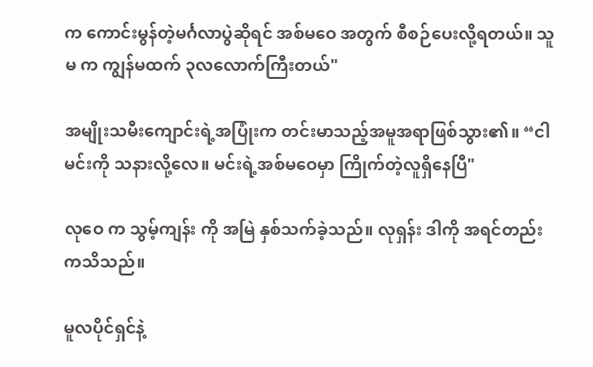က ကောင်းမွန်တဲ့မင်္ဂလာပွဲဆိုရင် အစ်မဝေ အတွက် စီစဉ်ပေးလို့ရတယ်။ သူမ က ကျွန်မထက် ၃လလောက်ကြီးတယ်"

အမျိုးသမီးကျောင်းရဲ့အပြုံးက တင်းမာသည့်အမူအရာဖြစ်သွား၏။ “ငါ မင်းကို သနားလို့လေ။ မင်းရဲ့အစ်မဝေမှာ ကြိုက်တဲ့လူရှိနေပြီ"

လုဝေ က သွမ့်ကျန်း ကို အမြဲ နှစ်သက်ခဲ့သည်။ လုရှန်း ဒါကို အရင်တည်းကသိသည်။

မူလပိုင်ရှင်နဲ့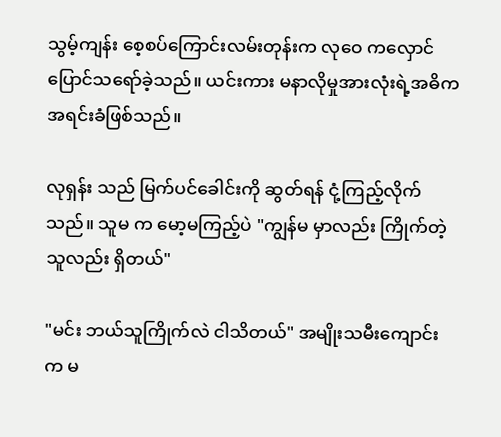သွမ့်ကျန်း စေ့စပ်ကြောင်းလမ်းတုန်းက လုဝေ ကလှောင်ပြောင်သရော်ခဲ့သည်။ ယင်းကား မနာလိုမှုအားလုံးရဲ့အဓိက အရင်းခံဖြစ်သည်။

လုရှန်း သည် မြက်ပင်ခေါင်းကို ဆွတ်ရန် ငုံ့ကြည့်လိုက်သည်။ သူမ က မော့မကြည့်ပဲ "ကျွန်မ မှာလည်း ကြိုက်တဲ့သူလည်း ရှိတယ်"

"မင်း ဘယ်သူကြိုက်လဲ ငါသိတယ်" အမျိုးသမီးကျောင်း က မ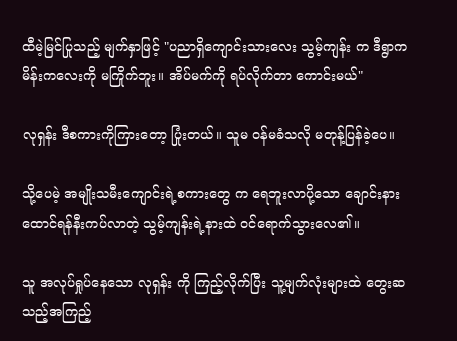ထီမဲ့မြင်ပြုသည့် မျက်နှာဖြင့် "ပညာရှိကျောင်းသားလေး သွမ့်ကျန်း က ဒီရွာက မိန်းကလေးကို မကြိုက်ဘူး။ အိပ်မက်ကို ရပ်လိုက်တာ ကောင်းမယ်"

လုရှန်း ဒီစကားကိုကြားတော့ ပြုံးတယ်။ သူမ ဝန်မခံသလို မတုန့်ပြန်ခဲ့ပေ။

သို့ပေမဲ့ အမျိုးသမီးကျောင်းရဲ့စကားတွေ က ရေဘူးလာပို့သော ချောင်းနားထောင်ရန်နီးကပ်လာတဲ့ သွမ့်ကျန်းရဲ့နားထဲ ဝင်ရောက်သွားလေ၏။

သူ အလုပ်ရှုပ်နေသော လုရှန်း ကို ကြည့်လိုက်ပြီး သူ့မျက်လုံးများထဲ တွေးဆသည့်အကြည့်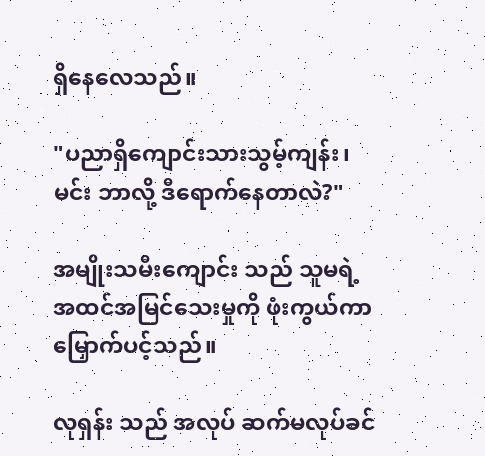ရှိနေလေသည်။

"ပညာရှိကျောင်းသားသွမ့်ကျန်း၊ မင်း ဘာလို့ ဒီရောက်နေတာလဲ?"

အမျိုးသမီးကျောင်း သည် သူမရဲ့အထင်အမြင်သေးမှုကို ဖုံးကွယ်ကာ မြှောက်ပင့်သည်။

လုရှန်း သည် အလုပ် ဆက်မလုပ်ခင်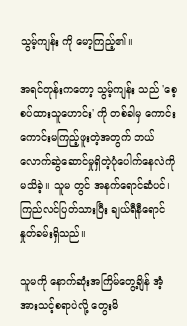သွမ့်ကျန်း ကို မော့ကြည့်၏။

အရင်တုန်းကတော့ သွမ့်ကျန်း သည် 'စေ့စပ်ထားသူဟောင်း' ကို တစ်ခါမှ ကောင်းကောင်းမကြည့်ဖူးတဲ့အတွက် ဘယ်လောက်ဆွဲဆောင်မှုရှိတဲ့ပုံပေါက်နေလဲကို မသိခဲ့။ သူမ တွင် အနက်ရောင်ဆံပင်၊ ကြည်လင်ပြတ်သားပြီး ချယ်ရီနီရောင်နှုတ်ခမ်းရှိသည်။

သူမကို နောက်ဆုံးအကြိမ်တွေ့ချိန် အံ့အားသင့်စရာပဲလို့ တွေးမိ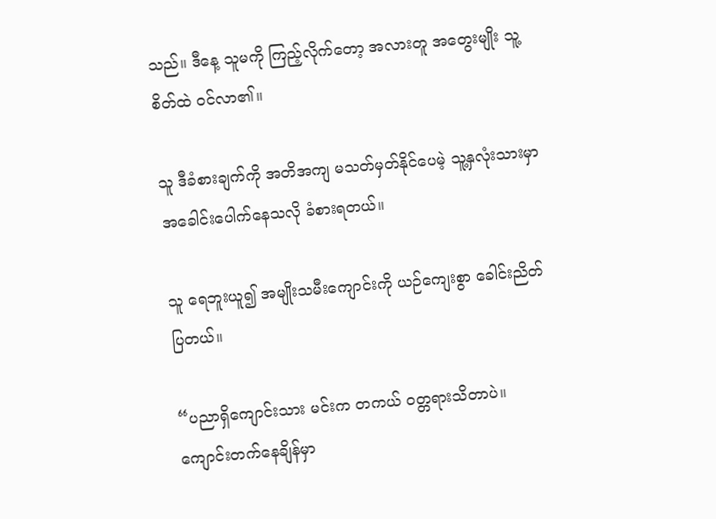သည်။ ဒီနေ့ သူမကို ကြည့်လိုက်တော့ အလားတူ အတွေးမျိုး သူ့စိတ်ထဲ ဝင်လာ၏။

သူ ဒီခံစားချက်ကို အတိအကျ မသတ်မှတ်နိုင်ပေမဲ့ သူ့နှလုံးသားမှာ အခေါင်းပေါက်နေသလို ခံစားရတယ်။

သူ ရေဘူးယူ၍ အမျိုးသမီးကျောင်းကို ယဉ်ကျေးစွာ ခေါင်းညိတ်ပြတယ်။

“ပညာရှိကျောင်းသား မင်းက တကယ် ဝတ္တရားသိတာပဲ။ ကျောင်းတက်နေချိန်မှာ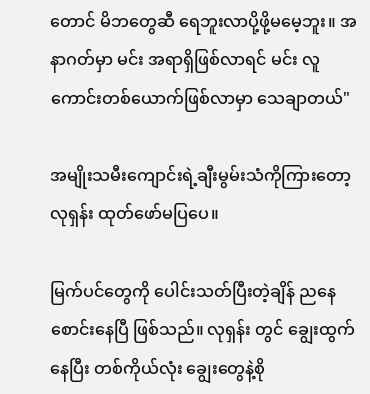တောင် မိဘတွေဆီ ရေဘူးလာပို့ဖို့မမေ့ဘူး။ အနာဂတ်မှာ မင်း အရာရှိဖြစ်လာရင် မင်း လူကောင်းတစ်ယောက်ဖြစ်လာမှာ သေချာတယ်"

အမျိုးသမီးကျောင်းရဲ့ချီးမွမ်းသံကိုကြားတော့ လုရှန်း ထုတ်ဖော်မပြပေ။

မြက်ပင်တွေကို ပေါင်းသတ်ပြီးတဲ့ချိန် ညနေစောင်းနေပြီ ဖြစ်သည်။ လုရှန်း တွင် ချွေးထွက်နေပြီး တစ်ကိုယ်လုံး ချွေးတွေနဲ့စို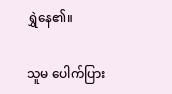ရွှဲနေ၏။

သူမ ပေါက်ပြား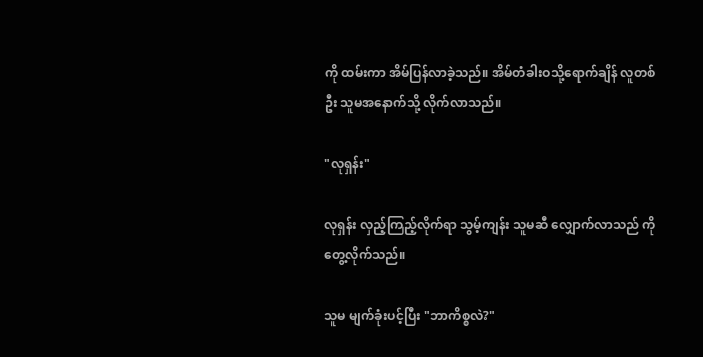ကို ထမ်းကာ အိမ်ပြန်လာခဲ့သည်။ အိမ်တံခါးဝသို့ရောက်ချိန် လူတစ်ဦး သူမအနောက်သို့ လိုက်လာသည်။

"လုရှန်း"

လုရှန်း လှည့်ကြည့်လိုက်ရာ သွမ့်ကျန်း သူမဆီ လျှောက်လာသည် ကို တွေ့လိုက်သည်။

သူမ မျက်ခုံးပင့်ပြီး "ဘာကိစ္စလဲ?"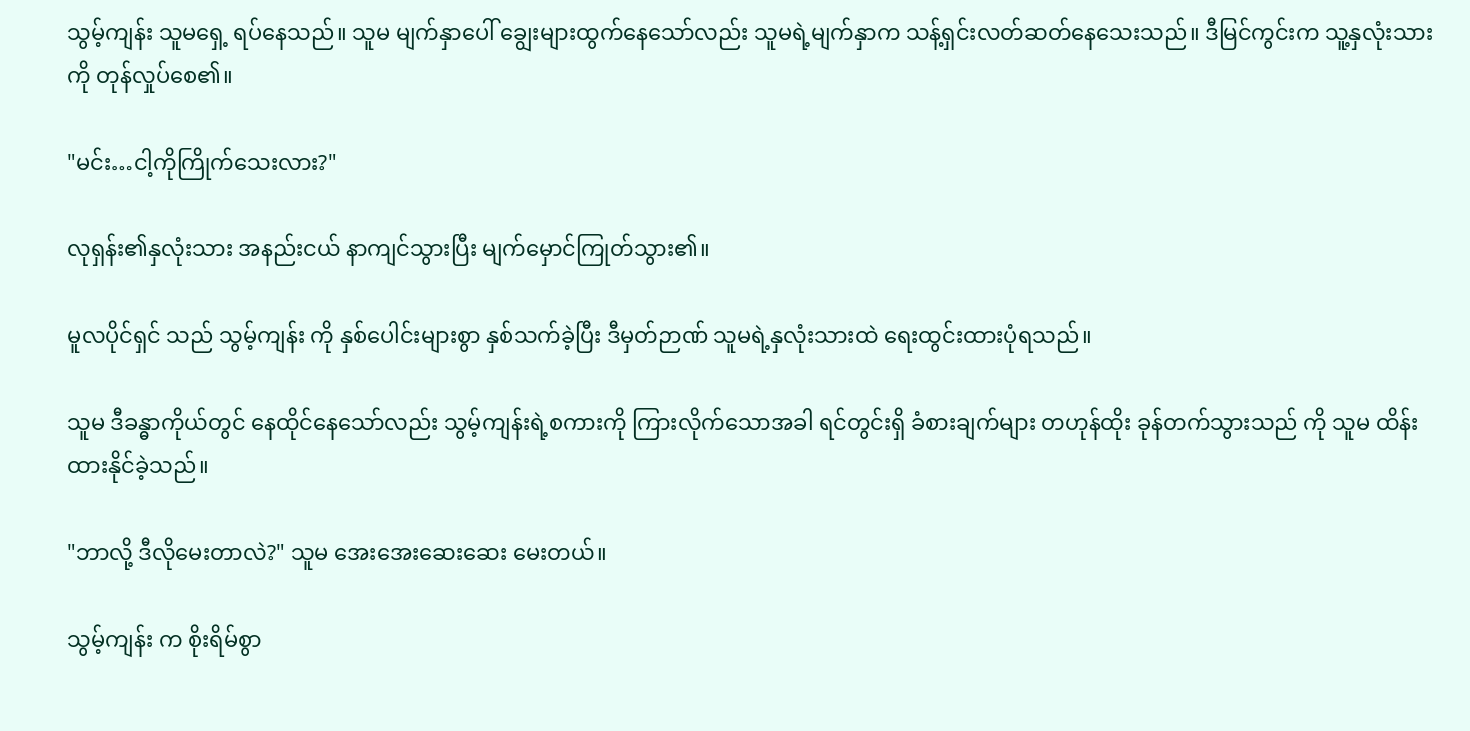သွမ့်ကျန်း သူမရှေ့ ရပ်နေသည်။ သူမ မျက်နှာပေါ် ချွေးများထွက်နေသော်လည်း သူမရဲ့မျက်နှာက သန့်ရှင်းလတ်ဆတ်နေသေးသည်။ ဒီမြင်ကွင်းက သူ့နှလုံးသားကို တုန်လှုပ်စေ၏။

"မင်း…ငါ့ကိုကြိုက်သေးလား?"

လုရှန်း၏နှလုံးသား အနည်းငယ် နာကျင်သွားပြီး မျက်မှောင်ကြုတ်သွား၏။

မူလပိုင်ရှင် သည် သွမ့်ကျန်း ကို နှစ်ပေါင်းများစွာ နှစ်သက်ခဲ့ပြီး ဒီမှတ်ဉာဏ် သူမရဲ့နှလုံးသားထဲ ရေးထွင်းထားပုံရသည်။

သူမ ဒီခန္ဓာကိုယ်တွင် နေထိုင်နေသော်လည်း သွမ့်ကျန်းရဲ့စကားကို ကြားလိုက်သောအခါ ရင်တွင်းရှိ ခံစားချက်များ တဟုန်ထိုး ခုန်တက်သွားသည် ကို သူမ ထိန်းထားနိုင်ခဲ့သည်။

"ဘာလို့ ဒီလိုမေးတာလဲ?" သူမ အေးအေးဆေးဆေး မေးတယ်။

သွမ့်ကျန်း က စိုးရိမ်စွာ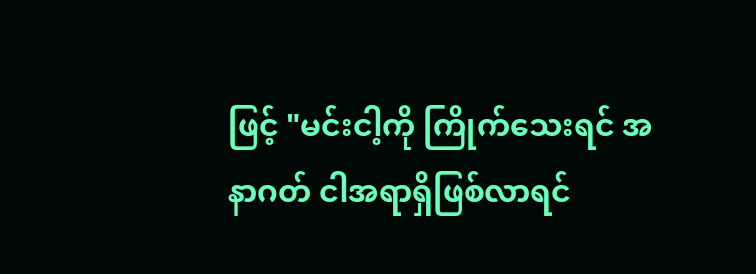ဖြင့် "မင်းငါ့ကို ကြိုက်သေးရင် အနာဂတ် ငါအရာရှိဖြစ်လာရင်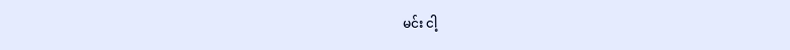မင်း ငါ့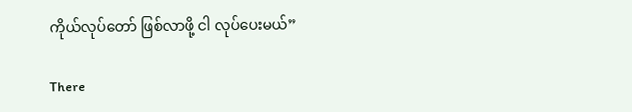ကိုယ်လုပ်တော် ဖြစ်လာဖို့ ငါ လုပ်ပေးမယ်”

There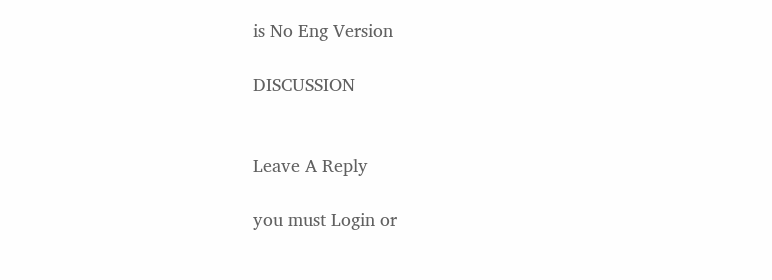is No Eng Version

DISCUSSION


Leave A Reply

you must Login or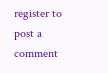register to post a comment